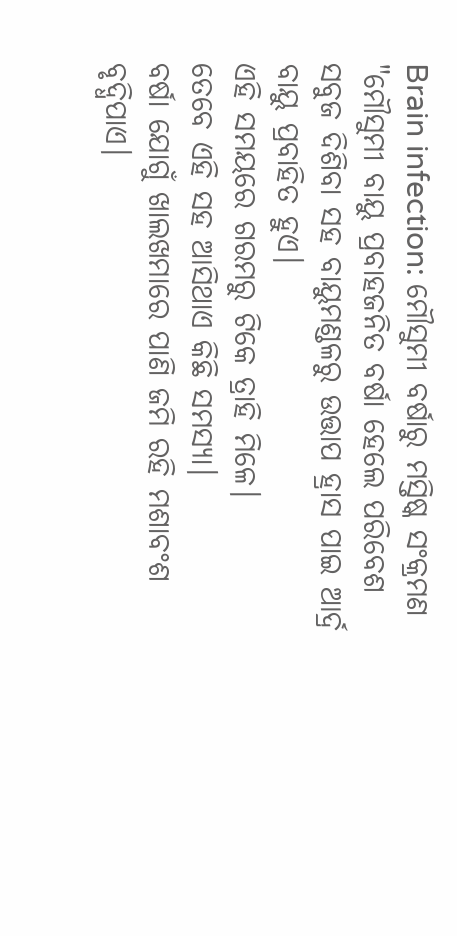Brain infection: ମୌସୁମୀ ବର୍ଷାରୁ ମସ୍ତିଷ୍କ ସଂକ୍ରମଣ
"ମୌସୁମୀ ବାୟୁ ପ୍ରବାହଜନିତ ବର୍ଷା ହେଲେ ପରିବେଶ ସବୁଜ ଦିଶିବା ସହ ବାୟୁମଣ୍ଡଳରୁ ଉତ୍ତାପ ହ୍ରାସ ପାଇ ଆର୍ଦ୍ର ବାୟୁ ପ୍ରବାହିତ ହୁଏ।
ଏହି ସମୟରେ ଗରମରୁ ଟିକେ ତ୍ରାହି ମିଳେ।
ତେବେ ଏହି ସହ ଆସିଥାଏ କିଛି ସମସ୍ୟା।
ବର୍ଷା ଯୋଗୁଁ ଖାଲଖମାରେ ପାଣି ଜମି ରହି ମଶାବଂଶ ବୃଦ୍ଧିପାଏ।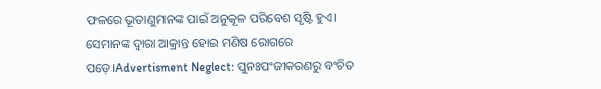ଫଳରେ ଭୂତାଣୁମାନଙ୍କ ପାଇଁ ଅନୁକୂଳ ପରିବେଶ ସୃଷ୍ଟି ହୁଏ।
ସେମାନଙ୍କ ଦ୍ବାରା ଆକ୍ରାନ୍ତ ହୋଇ ମଣିଷ ରୋଗରେ ପଡ଼େ।Advertisment Neglect: ପୁନଃପଂଜୀକରଣରୁ ବଂଚିତ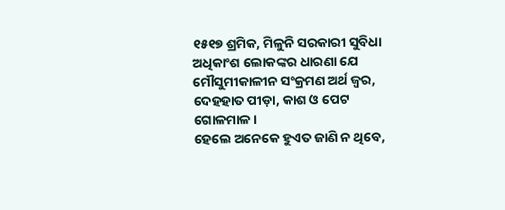୧୫୧୭ ଶ୍ରମିକ, ମିଳୁନି ସରକାରୀ ସୁବିଧା ଅଧିକାଂଶ ଲୋକଙ୍କର ଧାରଣା ଯେ ମୌସୁମୀକାଳୀନ ସଂକ୍ରମଣ ଅର୍ଥ ଜ୍ବର, ଦେହହାତ ପୀଡ଼ା, କାଶ ଓ ପେଟ ଗୋଳମାଳ।
ହେଲେ ଅନେକେ ହୁଏତ ଜାଣି ନ ଥିବେ,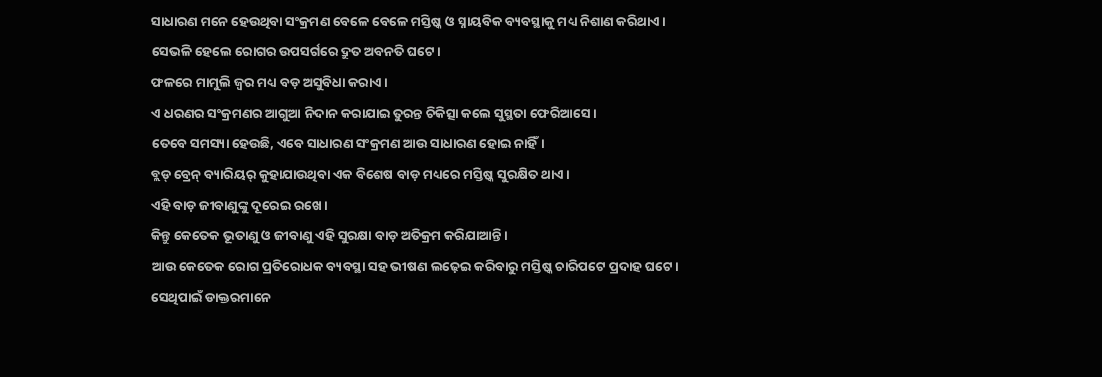ସାଧାରଣ ମନେ ହେଉଥିବା ସଂକ୍ରମଣ ବେଳେ ବେଳେ ମସ୍ତିଷ୍କ ଓ ସ୍ନାୟବିକ ବ୍ୟବସ୍ଥାକୁ ମଧ୍ୟ ନିଶାଣ କରିଥାଏ।
ସେଭଳି ହେଲେ ରୋଗର ଉପସର୍ଗରେ ଦ୍ରୁତ ଅବନତି ଘଟେ।
ଫଳରେ ମାମୁଲି ଜ୍ବର ମଧ୍ୟ ବଡ଼ ଅସୁବିଧା କରାଏ।
ଏ ଧରଣର ସଂକ୍ରମଣର ଆଗୁଆ ନିଦାନ କରାଯାଇ ତୁରନ୍ତ ଚିକିତ୍ସା କଲେ ସୁସ୍ଥତା ଫେରିଆସେ।
ତେବେ ସମସ୍ୟା ହେଉଛି, ଏବେ ସାଧାରଣ ସଂକ୍ରମଣ ଆଉ ସାଧାରଣ ହୋଇ ନାହିଁ।
ବ୍ଲଡ୍ ବ୍ରେନ୍ ବ୍ୟାରିୟର୍ କୁହାଯାଉଥିବା ଏକ ବିଶେଷ ବାଡ଼ ମଧ୍ୟରେ ମସ୍ତିଷ୍କ ସୁରକ୍ଷିତ ଥାଏ।
ଏହି ବାଡ଼ ଜୀବାଣୁଙ୍କୁ ଦୂରେଇ ରଖେ।
କିନ୍ତୁ କେତେକ ଭୂତାଣୁ ଓ ଜୀବାଣୁ ଏହି ସୁରକ୍ଷା ବାଡ଼ ଅତିକ୍ରମ କରିଯାଆନ୍ତି।
ଆଉ କେତେକ ରୋଗ ପ୍ରତିରୋଧକ ବ୍ୟବସ୍ଥା ସହ ଭୀଷଣ ଲଢ଼େଇ କରିବାରୁ ମସ୍ତିଷ୍କ ଚାରିପଟେ ପ୍ରଦାହ ଘଟେ।
ସେଥିପାଇଁ ଡାକ୍ତରମାନେ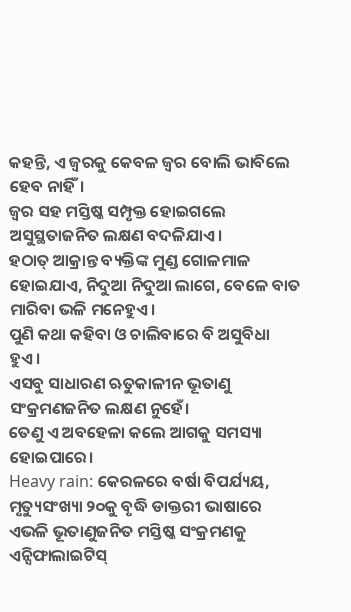କହନ୍ତି, ଏ ଜ୍ବରକୁ କେବଳ ଜ୍ବର ବୋଲି ଭାବିଲେ ହେବ ନାହିଁ।
ଜ୍ବର ସହ ମସ୍ତିଷ୍କ ସମ୍ପୃକ୍ତ ହୋଇଗଲେ ଅସୁସ୍ଥତାଜନିତ ଲକ୍ଷଣ ବଦଳିଯାଏ।
ହଠାତ୍ ଆକ୍ରାନ୍ତ ବ୍ୟକ୍ତିଙ୍କ ମୁଣ୍ଡ ଗୋଳମାଳ ହୋଇଯାଏ, ନିଦୁଆ ନିଦୁଆ ଲାଗେ, ବେଳେ ବାତ ମାରିବା ଭଳି ମନେହୁଏ।
ପୁଣି କଥା କହିବା ଓ ଚାଲିବାରେ ବି ଅସୁବିଧା ହୁଏ।
ଏସବୁ ସାଧାରଣ ଋତୁକାଳୀନ ଭୂତାଣୁ ସଂକ୍ରମଣଜନିତ ଲକ୍ଷଣ ନୁହେଁ।
ତେଣୁ ଏ ଅବହେଳା କଲେ ଆଗକୁ ସମସ୍ୟା ହୋଇପାରେ।
Heavy rain: କେରଳରେ ବର୍ଷା ବିପର୍ଯ୍ୟୟ, ମୃତ୍ୟୁସଂଖ୍ୟା ୨୦କୁ ବୃଦ୍ଧି ଡାକ୍ତରୀ ଭାଷାରେ ଏଭଳି ଭୂତାଣୁଜନିତ ମସ୍ତିଷ୍କ ସଂକ୍ରମଣକୁ ଏନ୍ସିଫାଲାଇଟିସ୍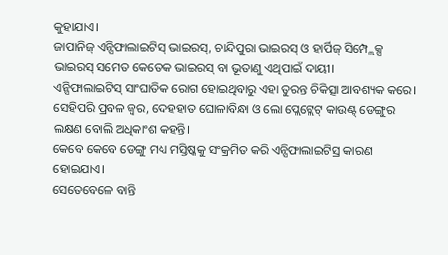କୁହାଯାଏ।
ଜାପାନିଜ୍ ଏନ୍ସିଫାଲାଇଟିସ୍ ଭାଇରସ୍, ଚାନ୍ଦିପୁରା ଭାଇରସ୍ ଓ ହାର୍ପିଜ୍ ସିମ୍ପ୍ଲେକ୍ସ ଭାଇରସ୍ ସମେତ କେତେକ ଭାଇରସ୍ ବା ଭୂତାଣୁ ଏଥିପାଇଁ ଦାୟୀ।
ଏନ୍ସିଫାଲାଇଟିସ୍ ସାଂଘାତିକ ରୋଗ ହୋଇଥିବାରୁ ଏହା ତୁରନ୍ତ ଚିକିତ୍ସା ଆବଶ୍ୟକ କରେ।
ସେହିପରି ପ୍ରବଳ ଜ୍ବର, ଦେହହାତ ଘୋଳାବିନ୍ଧା ଓ ଲୋ ପ୍ଲେଟ୍ଲେଟ୍ କାଉଣ୍ଟ୍ ଡେଙ୍ଗୁର ଲକ୍ଷଣ ବୋଲି ଅଧିକାଂଶ କହନ୍ତି।
କେବେ କେବେ ଡେଙ୍ଗୁ ମଧ୍ୟ ମସ୍ତିଷ୍କକୁ ସଂକ୍ରମିତ କରି ଏନ୍ସିଫାଲାଇଟିସ୍ର କାରଣ ହୋଇଯାଏ।
ସେତେବେଳେ ବାନ୍ତି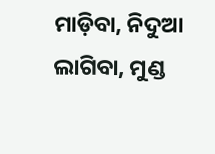ମାଡ଼ିବା, ନିଦୁଆ ଲାଗିବା, ମୁଣ୍ଡ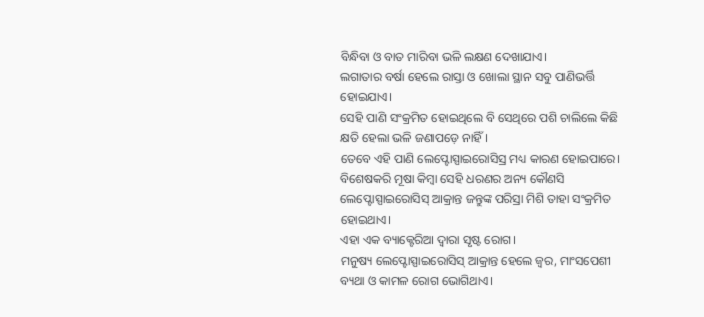ବିନ୍ଧିବା ଓ ବାତ ମାରିବା ଭଳି ଲକ୍ଷଣ ଦେଖାଯାଏ।
ଲଗାତାର ବର୍ଷା ହେଲେ ରାସ୍ତା ଓ ଖୋଲା ସ୍ଥାନ ସବୁ ପାଣିଭର୍ତ୍ତି ହୋଇଯାଏ।
ସେହି ପାଣି ସଂକ୍ରମିତ ହୋଇଥିଲେ ବି ସେଥିରେ ପଶି ଚାଲିଲେ କିଛି କ୍ଷତି ହେଲା ଭଳି ଜଣାପଡ଼େ ନାହିଁ।
ତେବେ ଏହି ପାଣି ଲେପ୍ଟୋସ୍ପାଇରୋସିସ୍ର ମଧ୍ୟ କାରଣ ହୋଇପାରେ।
ବିଶେଷକରି ମୂଷା କିମ୍ବା ସେହି ଧରଣର ଅନ୍ୟ କୌଣସି ଲେପ୍ଟୋସ୍ପାଇରୋସିସ୍ ଆକ୍ରାନ୍ତ ଜନ୍ତୁଙ୍କ ପରିସ୍ରା ମିଶି ତାହା ସଂକ୍ରମିତ ହୋଇଥାଏ।
ଏହା ଏକ ବ୍ୟାକ୍ଟେରିଆ ଦ୍ବାରା ସୃଷ୍ଟ ରୋଗ।
ମନୁଷ୍ୟ ଲେପ୍ଟୋସ୍ପାଇରୋସିସ୍ ଆକ୍ରାନ୍ତ ହେଲେ ଜ୍ବର, ମାଂସପେଶୀ ବ୍ୟଥା ଓ କାମଳ ରୋଗ ଭୋଗିଥାଏ।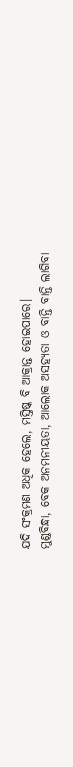ଯଦି ସଂକ୍ରମଣ ଅଧିକ ହେଲେ, ମସ୍ତିଷ୍କ ବି ଆକ୍ରାନ୍ତ ହୋଇପାରେ।
ମୁଣ୍ଡବିନ୍ଧା, ବେକ ଅନମନୀୟତା, ଆଲୋକ ଅସହ୍ୟତା ଓ ବାନ୍ତି ବାନ୍ତି ଲାଗିବା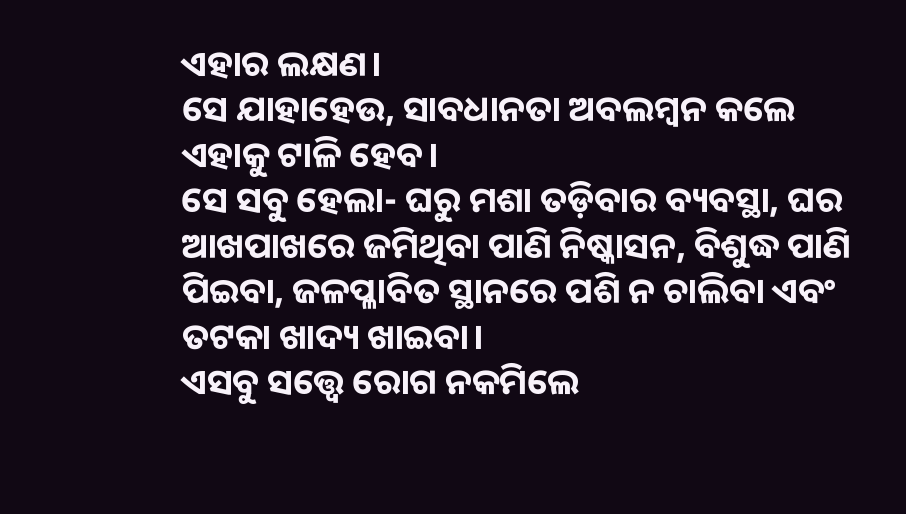ଏହାର ଲକ୍ଷଣ।
ସେ ଯାହାହେଉ, ସାବଧାନତା ଅବଲମ୍ବନ କଲେ ଏହାକୁ ଟାଳି ହେବ।
ସେ ସବୁ ହେଲା- ଘରୁ ମଶା ତଡ଼ିବାର ବ୍ୟବସ୍ଥା, ଘର ଆଖପାଖରେ ଜମିଥିବା ପାଣି ନିଷ୍କାସନ, ବିଶୁଦ୍ଧ ପାଣି ପିଇବା, ଜଳପ୍ଳାବିତ ସ୍ଥାନରେ ପଶି ନ ଚାଲିବା ଏବଂ ତଟକା ଖାଦ୍ୟ ଖାଇବା।
ଏସବୁ ସତ୍ତ୍ବେ ରୋଗ ନକମିଲେ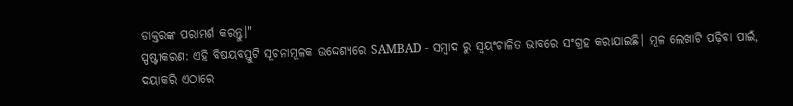ଡାକ୍ତରଙ୍କ ପରାମର୍ଶ କରନ୍ତୁ।"
ସ୍ପଷ୍ଟୀକରଣ: ଏହି ବିଷୟବସ୍ତୁଟି ସୂଚନାମୂଳକ ଉଦ୍ଦେଶ୍ୟରେ SAMBAD - ସମ୍ବାଦ ରୁ ସ୍ୱୟଂଚାଳିତ ଭାବରେ ସଂଗ୍ରହ କରାଯାଇଛି। ମୂଳ ଲେଖାଟି ପଢ଼ିବା ପାଇଁ, ଦୟାକରି ଏଠାରେ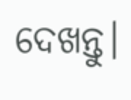ଦେଖନ୍ତୁ।